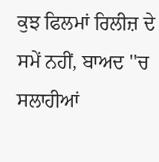ਕੁਝ ਫਿਲਮਾਂ ਰਿਲੀਜ਼ ਦੇ ਸਮੇਂ ਨਹੀਂ, ਬਾਅਦ ''ਚ ਸਲਾਹੀਆਂ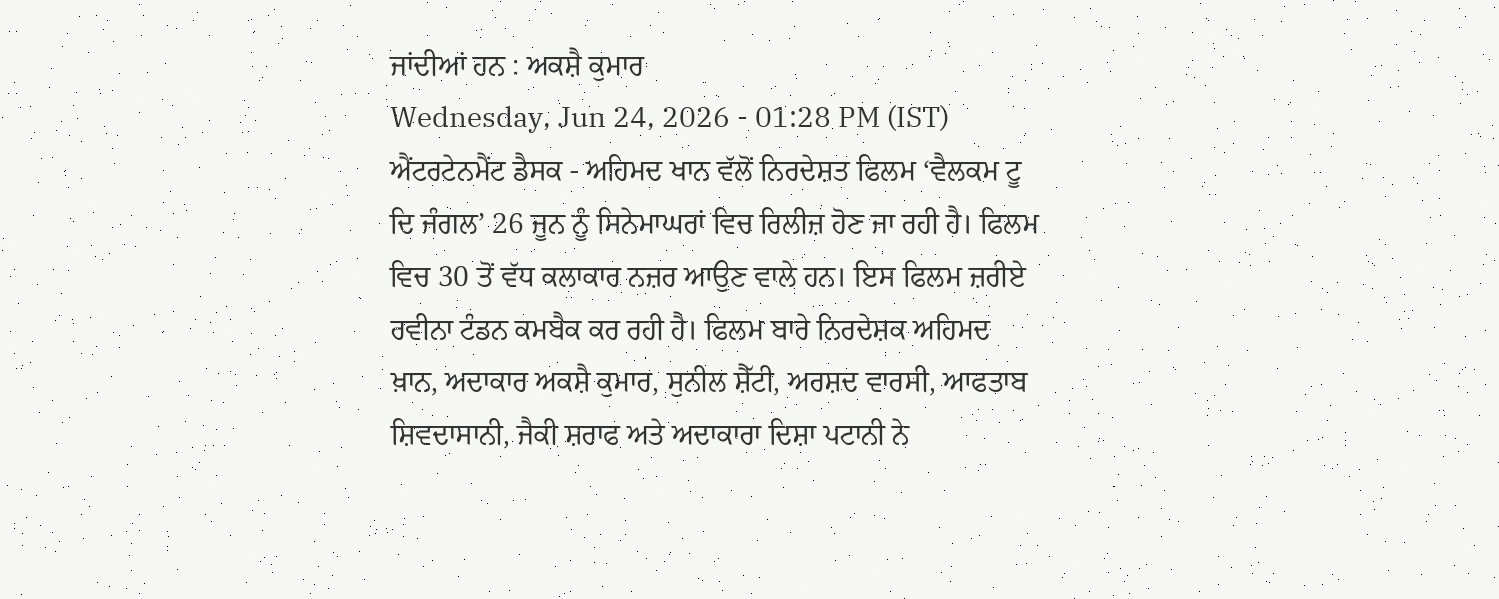ਜਾਂਦੀਆਂ ਹਨ : ਅਕਸ਼ੈ ਕੁਮਾਰ
Wednesday, Jun 24, 2026 - 01:28 PM (IST)
ਐਂਟਰਟੇਨਮੈਂਟ ਡੈਸਕ - ਅਹਿਮਦ ਖਾਨ ਵੱਲੋਂ ਨਿਰਦੇਸ਼ਤ ਫਿਲਮ ‘ਵੈਲਕਮ ਟੂ ਦਿ ਜੰਗਲ’ 26 ਜੂਨ ਨੂੰ ਸਿਨੇਮਾਘਰਾਂ ਵਿਚ ਰਿਲੀਜ਼ ਹੋਣ ਜਾ ਰਹੀ ਹੈ। ਫਿਲਮ ਵਿਚ 30 ਤੋਂ ਵੱਧ ਕਲਾਕਾਰ ਨਜ਼ਰ ਆਉਣ ਵਾਲੇ ਹਨ। ਇਸ ਫਿਲਮ ਜ਼ਰੀਏ ਰਵੀਨਾ ਟੰਡਨ ਕਮਬੈਕ ਕਰ ਰਹੀ ਹੈ। ਫਿਲਮ ਬਾਰੇ ਨਿਰਦੇਸ਼ਕ ਅਹਿਮਦ ਖ਼ਾਨ, ਅਦਾਕਾਰ ਅਕਸ਼ੈ ਕੁਮਾਰ, ਸੁਨੀਲ ਸ਼ੈੱਟੀ, ਅਰਸ਼ਦ ਵਾਰਸੀ, ਆਫਤਾਬ ਸ਼ਿਵਦਾਸਾਨੀ, ਜੈਕੀ ਸ਼ਰਾਫ ਅਤੇ ਅਦਾਕਾਰਾ ਦਿਸ਼ਾ ਪਟਾਨੀ ਨੇ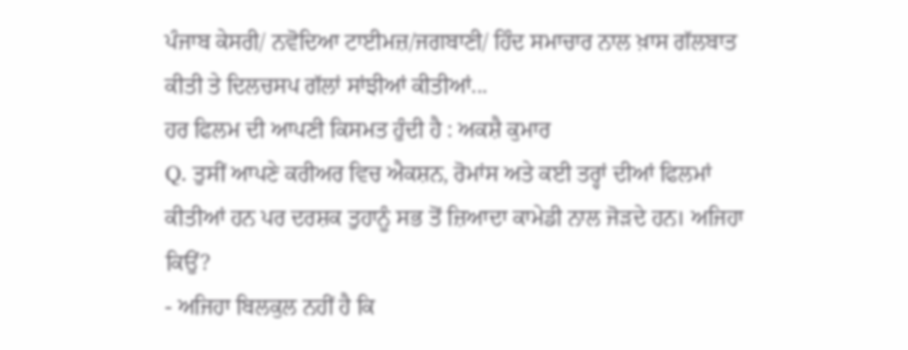ਪੰਜਾਬ ਕੇਸਰੀ/ ਨਵੋਦਿਆ ਟਾਈਮਜ਼/ਜਗਬਾਣੀ/ ਹਿੰਦ ਸਮਾਚਾਰ ਨਾਲ ਖ਼ਾਸ ਗੱਲਬਾਤ ਕੀਤੀ ਤੇ ਦਿਲਚਸਪ ਗੱਲਾਂ ਸਾਂਝੀਆਂ ਕੀਤੀਆਂ...
ਹਰ ਫਿਲਮ ਦੀ ਆਪਣੀ ਕਿਸਮਤ ਹੁੰਦੀ ਹੈ : ਅਕਸ਼ੈ ਕੁਮਾਰ
Q. ਤੁਸੀਂ ਆਪਣੇ ਕਰੀਅਰ ਵਿਚ ਐਕਸ਼ਨ, ਰੋਮਾਂਸ ਅਤੇ ਕਈ ਤਰ੍ਹਾਂ ਦੀਆਂ ਫਿਲਮਾਂ ਕੀਤੀਆਂ ਹਨ ਪਰ ਦਰਸ਼ਕ ਤੁਹਾਨੂੰ ਸਭ ਤੋਂ ਜ਼ਿਆਦਾ ਕਾਮੇਡੀ ਨਾਲ ਜੋੜਦੇ ਹਨ। ਅਜਿਹਾ ਕਿਉਂ?
- ਅਜਿਹਾ ਬਿਲਕੁਲ ਨਹੀਂ ਹੈ ਕਿ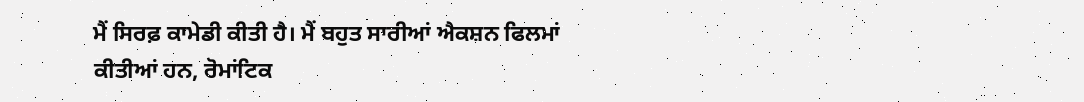ਮੈਂ ਸਿਰਫ਼ ਕਾਮੇਡੀ ਕੀਤੀ ਹੈ। ਮੈਂ ਬਹੁਤ ਸਾਰੀਆਂ ਐਕਸ਼ਨ ਫਿਲਮਾਂ ਕੀਤੀਆਂ ਹਨ, ਰੋਮਾਂਟਿਕ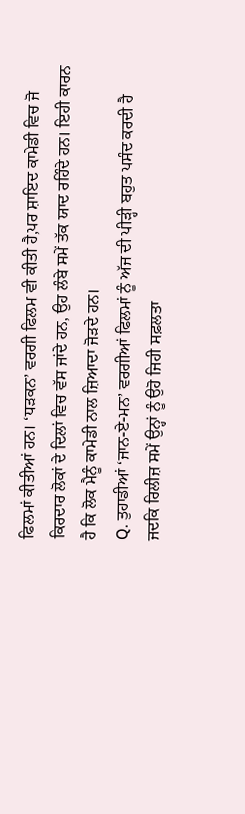ਫਿਲਮਾਂ ਕੀਤੀਆਂ ਹਨ। ‘ਧੜਕਨ’ ਵਰਗੀ ਫਿਲਮ ਵੀ ਕੀਤੀ ਹੈ,ਪਰ ਸ਼ਾਇਦ ਕਾਮੇਡੀ ਵਿਚ ਜੋ ਕਿਰਦਾਰ ਲੋਕਾਂ ਦੇ ਦਿਲਾਂ ਵਿਚ ਵੱਸ ਜਾਂਦੇ ਹਨ, ਉਹ ਲੰਬੇ ਸਮੇਂ ਤੱਕ ਯਾਦ ਰਹਿੰਦੇ ਹਨ। ਇਹੀ ਕਾਰਨ ਹੈ ਕਿ ਲੋਕ ਮੈਨੂੰ ਕਾਮੇਡੀ ਨਾਲ ਜ਼ਿਆਦਾ ਜੋੜਦੇ ਹਨ।
Q. ਤੁਹਾਡੀਆਂ ‘ਜਾਨ-ਏ-ਮਨ’ ਵਰਗੀਆਂ ਫਿਲਮਾਂ ਨੂੰ ਅੱਜ ਦੀ ਪੀੜ੍ਹੀ ਬਹੁਤ ਪਸੰਦ ਕਰਦੀ ਹੈ ਜਦਕਿ ਰਿਲੀਜ਼ ਸਮੇਂ ਉਨ੍ਹਾਂ ਨੂੰ ਉਹੋ ਜਿਹੀ ਸਫ਼ਲਤਾ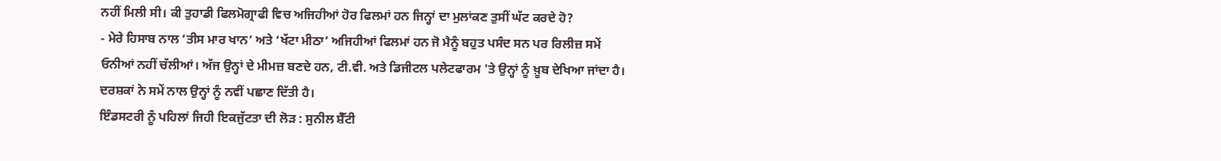ਨਹੀਂ ਮਿਲੀ ਸੀ। ਕੀ ਤੁਹਾਡੀ ਫਿਲਮੋਗ੍ਰਾਫੀ ਵਿਚ ਅਜਿਹੀਆਂ ਹੋਰ ਫਿਲਮਾਂ ਹਨ ਜਿਨ੍ਹਾਂ ਦਾ ਮੁਲਾਂਕਣ ਤੁਸੀਂ ਘੱਟ ਕਰਦੇ ਹੋ?
- ਮੇਰੇ ਹਿਸਾਬ ਨਾਲ ‘ਤੀਸ ਮਾਰ ਖਾਨ’ ਅਤੇ ‘ਖੱਟਾ ਮੀਠਾ’ ਅਜਿਹੀਆਂ ਫਿਲਮਾਂ ਹਨ ਜੋ ਮੈਨੂੰ ਬਹੁਤ ਪਸੰਦ ਸਨ ਪਰ ਰਿਲੀਜ਼ ਸਮੇਂ ਓਨੀਆਂ ਨਹੀਂ ਚੱਲੀਆਂ। ਅੱਜ ਉਨ੍ਹਾਂ ਦੇ ਮੀਮਜ਼ ਬਣਦੇ ਹਨ, ਟੀ.ਵੀ. ਅਤੇ ਡਿਜੀਟਲ ਪਲੇਟਫਾਰਮ 'ਤੇ ਉਨ੍ਹਾਂ ਨੂੰ ਖ਼ੂਬ ਦੇਖਿਆ ਜਾਂਦਾ ਹੈ। ਦਰਸ਼ਕਾਂ ਨੇ ਸਮੇਂ ਨਾਲ ਉਨ੍ਹਾਂ ਨੂੰ ਨਵੀਂ ਪਛਾਣ ਦਿੱਤੀ ਹੈ।
ਇੰਡਸਟਰੀ ਨੂੰ ਪਹਿਲਾਂ ਜਿਹੀ ਇਕਜੁੱਟਤਾ ਦੀ ਲੋੜ : ਸੁਨੀਲ ਸ਼ੈੱਟੀ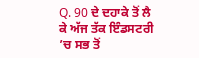Q. 90 ਦੇ ਦਹਾਕੇ ਤੋਂ ਲੈ ਕੇ ਅੱਜ ਤੱਕ ਇੰਡਸਟਰੀ ’ਚ ਸਭ ਤੋਂ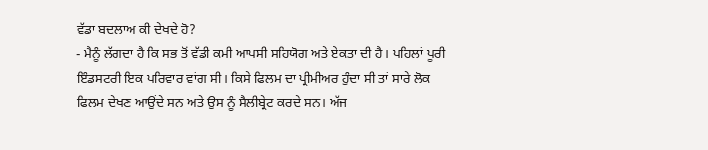ਵੱਡਾ ਬਦਲਾਅ ਕੀ ਦੇਖਦੇ ਹੋ?
- ਮੈਨੂੰ ਲੱਗਦਾ ਹੈ ਕਿ ਸਭ ਤੋਂ ਵੱਡੀ ਕਮੀ ਆਪਸੀ ਸਹਿਯੋਗ ਅਤੇ ਏਕਤਾ ਦੀ ਹੈ। ਪਹਿਲਾਂ ਪੂਰੀ ਇੰਡਸਟਰੀ ਇਕ ਪਰਿਵਾਰ ਵਾਂਗ ਸੀ। ਕਿਸੇ ਫਿਲਮ ਦਾ ਪ੍ਰੀਮੀਅਰ ਹੁੰਦਾ ਸੀ ਤਾਂ ਸਾਰੇ ਲੋਕ ਫਿਲਮ ਦੇਖਣ ਆਉਂਦੇ ਸਨ ਅਤੇ ਉਸ ਨੂੰ ਸੈਲੀਬ੍ਰੇਟ ਕਰਦੇ ਸਨ। ਅੱਜ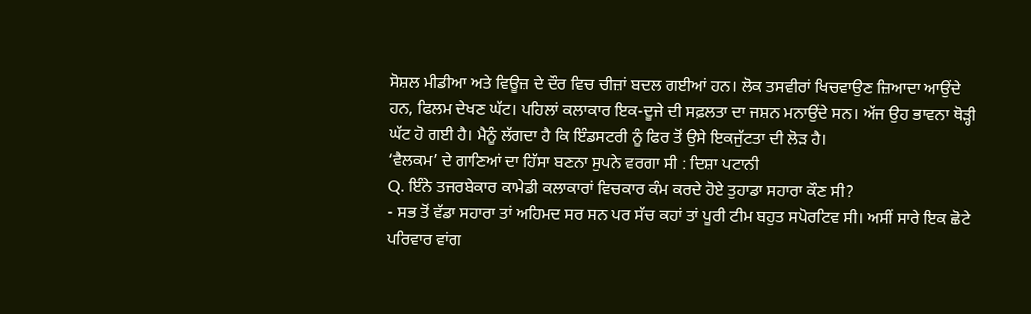ਸੋਸ਼ਲ ਮੀਡੀਆ ਅਤੇ ਵਿਊਜ਼ ਦੇ ਦੌਰ ਵਿਚ ਚੀਜ਼ਾਂ ਬਦਲ ਗਈਆਂ ਹਨ। ਲੋਕ ਤਸਵੀਰਾਂ ਖਿਚਵਾਉਣ ਜ਼ਿਆਦਾ ਆਉਂਦੇ ਹਨ, ਫਿਲਮ ਦੇਖਣ ਘੱਟ। ਪਹਿਲਾਂ ਕਲਾਕਾਰ ਇਕ-ਦੂਜੇ ਦੀ ਸਫ਼ਲਤਾ ਦਾ ਜਸ਼ਨ ਮਨਾਉਂਦੇ ਸਨ। ਅੱਜ ਉਹ ਭਾਵਨਾ ਥੋੜ੍ਹੀ ਘੱਟ ਹੋ ਗਈ ਹੈ। ਮੈਨੂੰ ਲੱਗਦਾ ਹੈ ਕਿ ਇੰਡਸਟਰੀ ਨੂੰ ਫਿਰ ਤੋਂ ਉਸੇ ਇਕਜੁੱਟਤਾ ਦੀ ਲੋੜ ਹੈ।
‘ਵੈਲਕਮ’ ਦੇ ਗਾਣਿਆਂ ਦਾ ਹਿੱਸਾ ਬਣਨਾ ਸੁਪਨੇ ਵਰਗਾ ਸੀ : ਦਿਸ਼ਾ ਪਟਾਨੀ
Q. ਇੰਨੇ ਤਜਰਬੇਕਾਰ ਕਾਮੇਡੀ ਕਲਾਕਾਰਾਂ ਵਿਚਕਾਰ ਕੰਮ ਕਰਦੇ ਹੋਏ ਤੁਹਾਡਾ ਸਹਾਰਾ ਕੌਣ ਸੀ?
- ਸਭ ਤੋਂ ਵੱਡਾ ਸਹਾਰਾ ਤਾਂ ਅਹਿਮਦ ਸਰ ਸਨ ਪਰ ਸੱਚ ਕਹਾਂ ਤਾਂ ਪੂਰੀ ਟੀਮ ਬਹੁਤ ਸਪੋਰਟਿਵ ਸੀ। ਅਸੀਂ ਸਾਰੇ ਇਕ ਛੋਟੇ ਪਰਿਵਾਰ ਵਾਂਗ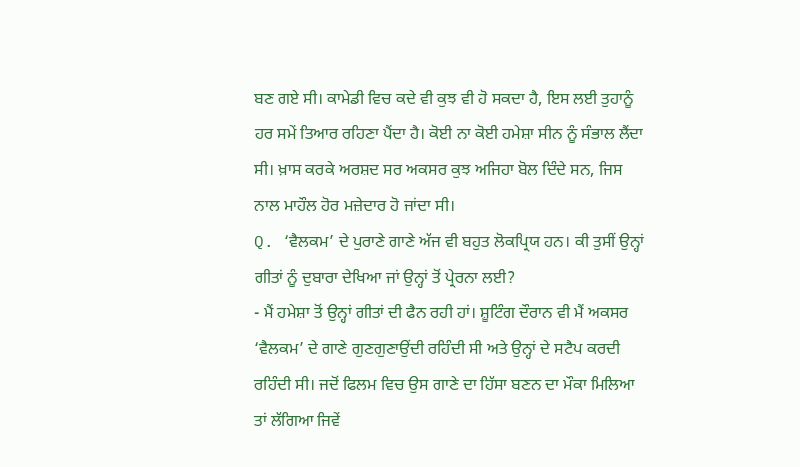ਬਣ ਗਏ ਸੀ। ਕਾਮੇਡੀ ਵਿਚ ਕਦੇ ਵੀ ਕੁਝ ਵੀ ਹੋ ਸਕਦਾ ਹੈ, ਇਸ ਲਈ ਤੁਹਾਨੂੰ ਹਰ ਸਮੇਂ ਤਿਆਰ ਰਹਿਣਾ ਪੈਂਦਾ ਹੈ। ਕੋਈ ਨਾ ਕੋਈ ਹਮੇਸ਼ਾ ਸੀਨ ਨੂੰ ਸੰਭਾਲ ਲੈਂਦਾ ਸੀ। ਖ਼ਾਸ ਕਰਕੇ ਅਰਸ਼ਦ ਸਰ ਅਕਸਰ ਕੁਝ ਅਜਿਹਾ ਬੋਲ ਦਿੰਦੇ ਸਨ, ਜਿਸ ਨਾਲ ਮਾਹੌਲ ਹੋਰ ਮਜ਼ੇਦਾਰ ਹੋ ਜਾਂਦਾ ਸੀ।
Q. ‘ਵੈਲਕਮ’ ਦੇ ਪੁਰਾਣੇ ਗਾਣੇ ਅੱਜ ਵੀ ਬਹੁਤ ਲੋਕਪ੍ਰਿਯ ਹਨ। ਕੀ ਤੁਸੀਂ ਉਨ੍ਹਾਂ ਗੀਤਾਂ ਨੂੰ ਦੁਬਾਰਾ ਦੇਖਿਆ ਜਾਂ ਉਨ੍ਹਾਂ ਤੋਂ ਪ੍ਰੇਰਨਾ ਲਈ?
- ਮੈਂ ਹਮੇਸ਼ਾ ਤੋਂ ਉਨ੍ਹਾਂ ਗੀਤਾਂ ਦੀ ਫੈਨ ਰਹੀ ਹਾਂ। ਸ਼ੂਟਿੰਗ ਦੌਰਾਨ ਵੀ ਮੈਂ ਅਕਸਰ ‘ਵੈਲਕਮ’ ਦੇ ਗਾਣੇ ਗੁਣਗੁਣਾਉਂਦੀ ਰਹਿੰਦੀ ਸੀ ਅਤੇ ਉਨ੍ਹਾਂ ਦੇ ਸਟੈਪ ਕਰਦੀ ਰਹਿੰਦੀ ਸੀ। ਜਦੋਂ ਫਿਲਮ ਵਿਚ ਉਸ ਗਾਣੇ ਦਾ ਹਿੱਸਾ ਬਣਨ ਦਾ ਮੌਕਾ ਮਿਲਿਆ ਤਾਂ ਲੱਗਿਆ ਜਿਵੇਂ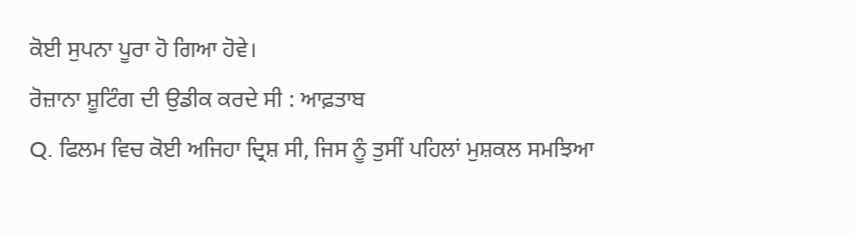ਕੋਈ ਸੁਪਨਾ ਪੂਰਾ ਹੋ ਗਿਆ ਹੋਵੇ।
ਰੋਜ਼ਾਨਾ ਸ਼ੂਟਿੰਗ ਦੀ ਉਡੀਕ ਕਰਦੇ ਸੀ : ਆਫ਼ਤਾਬ
Q. ਫਿਲਮ ਵਿਚ ਕੋਈ ਅਜਿਹਾ ਦ੍ਰਿਸ਼ ਸੀ, ਜਿਸ ਨੂੰ ਤੁਸੀਂ ਪਹਿਲਾਂ ਮੁਸ਼ਕਲ ਸਮਝਿਆ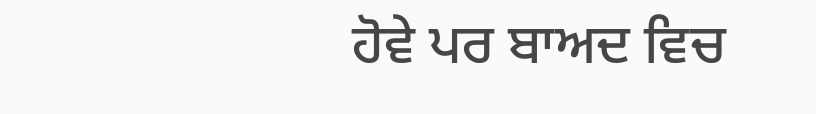ਹੋਵੇ ਪਰ ਬਾਅਦ ਵਿਚ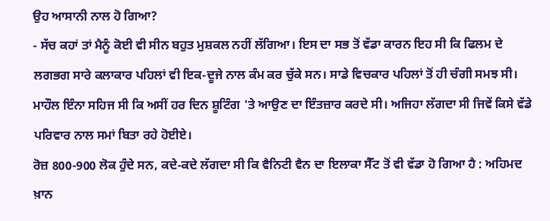ਉਹ ਆਸਾਨੀ ਨਾਲ ਹੋ ਗਿਆ?
- ਸੱਚ ਕਹਾਂ ਤਾਂ ਮੈਨੂੰ ਕੋਈ ਵੀ ਸੀਨ ਬਹੁਤ ਮੁਸ਼ਕਲ ਨਹੀਂ ਲੱਗਿਆ। ਇਸ ਦਾ ਸਭ ਤੋਂ ਵੱਡਾ ਕਾਰਨ ਇਹ ਸੀ ਕਿ ਫਿਲਮ ਦੇ ਲਗਭਗ ਸਾਰੇ ਕਲਾਕਾਰ ਪਹਿਲਾਂ ਵੀ ਇਕ-ਦੂਜੇ ਨਾਲ ਕੰਮ ਕਰ ਚੁੱਕੇ ਸਨ। ਸਾਡੇ ਵਿਚਕਾਰ ਪਹਿਲਾਂ ਤੋਂ ਹੀ ਚੰਗੀ ਸਮਝ ਸੀ। ਮਾਹੌਲ ਇੰਨਾ ਸਹਿਜ ਸੀ ਕਿ ਅਸੀਂ ਹਰ ਦਿਨ ਸ਼ੂਟਿੰਗ 'ਤੇ ਆਉਣ ਦਾ ਇੰਤਜ਼ਾਰ ਕਰਦੇ ਸੀ। ਅਜਿਹਾ ਲੱਗਦਾ ਸੀ ਜਿਵੇਂ ਕਿਸੇ ਵੱਡੇ ਪਰਿਵਾਰ ਨਾਲ ਸਮਾਂ ਬਿਤਾ ਰਹੇ ਹੋਈਏ।
ਰੋਜ਼ 800-900 ਲੋਕ ਹੁੰਦੇ ਸਨ, ਕਦੇ-ਕਦੇ ਲੱਗਦਾ ਸੀ ਕਿ ਵੈਨਿਟੀ ਵੈਨ ਦਾ ਇਲਾਕਾ ਸੈੱਟ ਤੋਂ ਵੀ ਵੱਡਾ ਹੋ ਗਿਆ ਹੈ : ਅਹਿਮਦ ਖ਼ਾਨ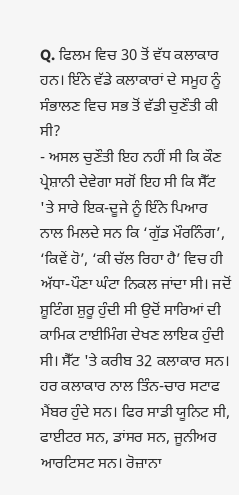Q. ਫਿਲਮ ਵਿਚ 30 ਤੋਂ ਵੱਧ ਕਲਾਕਾਰ ਹਨ। ਇੰਨੇ ਵੱਡੇ ਕਲਾਕਾਰਾਂ ਦੇ ਸਮੂਹ ਨੂੰ ਸੰਭਾਲਣ ਵਿਚ ਸਭ ਤੋਂ ਵੱਡੀ ਚੁਣੌਤੀ ਕੀ ਸੀ?
- ਅਸਲ ਚੁਣੌਤੀ ਇਹ ਨਹੀਂ ਸੀ ਕਿ ਕੌਣ ਪ੍ਰੇਸ਼ਾਨੀ ਦੇਵੇਗਾ ਸਗੋਂ ਇਹ ਸੀ ਕਿ ਸੈੱਟ 'ਤੇ ਸਾਰੇ ਇਕ-ਦੂਜੇ ਨੂੰ ਇੰਨੇ ਪਿਆਰ ਨਾਲ ਮਿਲਦੇ ਸਨ ਕਿ ‘ਗੁੱਡ ਮੌਰਨਿੰਗ’, ‘ਕਿਵੇਂ ਹੋ’, ‘ਕੀ ਚੱਲ ਰਿਹਾ ਹੈ’ ਵਿਚ ਹੀ ਅੱਧਾ-ਪੌਣਾ ਘੰਟਾ ਨਿਕਲ ਜਾਂਦਾ ਸੀ। ਜਦੋਂ ਸ਼ੂਟਿੰਗ ਸ਼ੁਰੂ ਹੁੰਦੀ ਸੀ ਉਦੋਂ ਸਾਰਿਆਂ ਦੀ ਕਾਮਿਕ ਟਾਈਮਿੰਗ ਦੇਖਣ ਲਾਇਕ ਹੁੰਦੀ ਸੀ। ਸੈੱਟ 'ਤੇ ਕਰੀਬ 32 ਕਲਾਕਾਰ ਸਨ। ਹਰ ਕਲਾਕਾਰ ਨਾਲ ਤਿੰਨ-ਚਾਰ ਸਟਾਫ ਮੈਂਬਰ ਹੁੰਦੇ ਸਨ। ਫਿਰ ਸਾਡੀ ਯੂਨਿਟ ਸੀ, ਫਾਈਟਰ ਸਨ, ਡਾਂਸਰ ਸਨ, ਜੂਨੀਅਰ ਆਰਟਿਸਟ ਸਨ। ਰੋਜ਼ਾਨਾ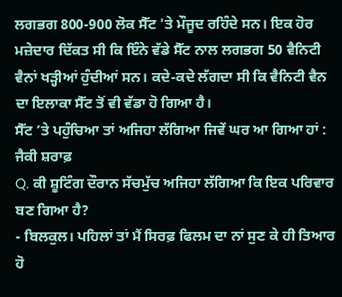ਲਗਭਗ 800-900 ਲੋਕ ਸੈੱਟ 'ਤੇ ਮੌਜੂਦ ਰਹਿੰਦੇ ਸਨ। ਇਕ ਹੋਰ ਮਜ਼ੇਦਾਰ ਦਿੱਕਤ ਸੀ ਕਿ ਇੰਨੇ ਵੱਡੇ ਸੈੱਟ ਨਾਲ ਲਗਭਗ 50 ਵੈਨਿਟੀ ਵੈਨਾਂ ਖੜ੍ਹੀਆਂ ਹੁੰਦੀਆਂ ਸਨ। ਕਦੇ-ਕਦੇ ਲੱਗਦਾ ਸੀ ਕਿ ਵੈਨਿਟੀ ਵੈਨ ਦਾ ਇਲਾਕਾ ਸੈੱਟ ਤੋਂ ਵੀ ਵੱਡਾ ਹੋ ਗਿਆ ਹੈ।
ਸੈੱਟ ’ਤੇ ਪਹੁੰਚਿਆ ਤਾਂ ਅਜਿਹਾ ਲੱਗਿਆ ਜਿਵੇਂ ਘਰ ਆ ਗਿਆ ਹਾਂ : ਜੈਕੀ ਸ਼ਰਾਫ਼
Q. ਕੀ ਸ਼ੂਟਿੰਗ ਦੌਰਾਨ ਸੱਚਮੁੱਚ ਅਜਿਹਾ ਲੱਗਿਆ ਕਿ ਇਕ ਪਰਿਵਾਰ ਬਣ ਗਿਆ ਹੈ?
- ਬਿਲਕੁਲ। ਪਹਿਲਾਂ ਤਾਂ ਮੈਂ ਸਿਰਫ਼ ਫਿਲਮ ਦਾ ਨਾਂ ਸੁਣ ਕੇ ਹੀ ਤਿਆਰ ਹੋ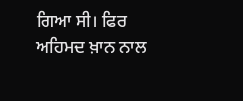ਗਿਆ ਸੀ। ਫਿਰ ਅਹਿਮਦ ਖ਼ਾਨ ਨਾਲ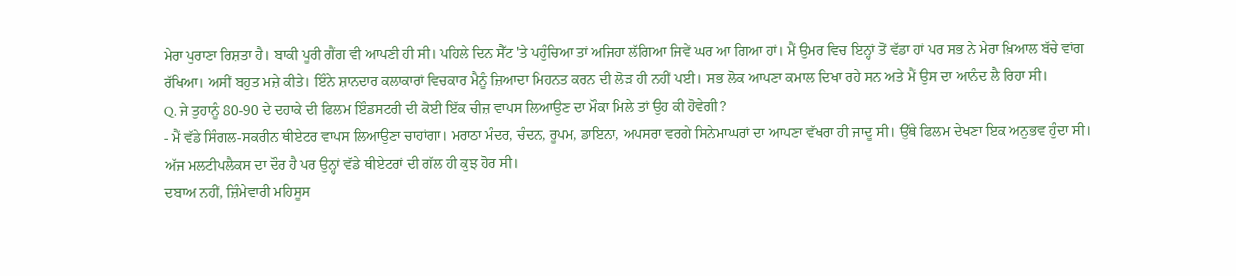ਮੇਰਾ ਪੁਰਾਣਾ ਰਿਸ਼ਤਾ ਹੈ। ਬਾਕੀ ਪੂਰੀ ਗੈਂਗ ਵੀ ਆਪਣੀ ਹੀ ਸੀ। ਪਹਿਲੇ ਦਿਨ ਸੈੱਟ 'ਤੇ ਪਹੁੰਚਿਆ ਤਾਂ ਅਜਿਹਾ ਲੱਗਿਆ ਜਿਵੇਂ ਘਰ ਆ ਗਿਆ ਹਾਂ। ਮੈਂ ਉਮਰ ਵਿਚ ਇਨ੍ਹਾਂ ਤੋਂ ਵੱਡਾ ਹਾਂ ਪਰ ਸਭ ਨੇ ਮੇਰਾ ਖ਼ਿਆਲ ਬੱਚੇ ਵਾਂਗ ਰੱਖਿਆ। ਅਸੀਂ ਬਹੁਤ ਮਜ਼ੇ ਕੀਤੇ। ਇੰਨੇ ਸ਼ਾਨਦਾਰ ਕਲਾਕਾਰਾਂ ਵਿਚਕਾਰ ਮੈਨੂੰ ਜ਼ਿਆਦਾ ਮਿਹਨਤ ਕਰਨ ਦੀ ਲੋੜ ਹੀ ਨਹੀਂ ਪਈ। ਸਭ ਲੋਕ ਆਪਣਾ ਕਮਾਲ ਦਿਖਾ ਰਹੇ ਸਨ ਅਤੇ ਮੈਂ ਉਸ ਦਾ ਆਨੰਦ ਲੈ ਰਿਹਾ ਸੀ।
Q. ਜੇ ਤੁਹਾਨੂੰ 80-90 ਦੇ ਦਹਾਕੇ ਦੀ ਫਿਲਮ ਇੰਡਸਟਰੀ ਦੀ ਕੋਈ ਇੱਕ ਚੀਜ਼ ਵਾਪਸ ਲਿਆਉਣ ਦਾ ਮੌਕਾ ਮਿਲੇ ਤਾਂ ਉਹ ਕੀ ਹੋਵੇਗੀ?
- ਮੈਂ ਵੱਡੇ ਸਿੰਗਲ-ਸਕਰੀਨ ਥੀਏਟਰ ਵਾਪਸ ਲਿਆਉਣਾ ਚਾਹਾਂਗਾ। ਮਰਾਠਾ ਮੰਦਰ, ਚੰਦਨ, ਰੂਪਮ, ਡਾਇਨਾ, ਅਪਸਰਾ ਵਰਗੇ ਸਿਨੇਮਾਘਰਾਂ ਦਾ ਆਪਣਾ ਵੱਖਰਾ ਹੀ ਜਾਦੂ ਸੀ। ਉੱਥੇ ਫਿਲਮ ਦੇਖਣਾ ਇਕ ਅਨੁਭਵ ਹੁੰਦਾ ਸੀ। ਅੱਜ ਮਲਟੀਪਲੈਕਸ ਦਾ ਦੌਰ ਹੈ ਪਰ ਉਨ੍ਹਾਂ ਵੱਡੇ ਥੀਏਟਰਾਂ ਦੀ ਗੱਲ ਹੀ ਕੁਝ ਹੋਰ ਸੀ।
ਦਬਾਅ ਨਹੀਂ, ਜ਼ਿੰਮੇਵਾਰੀ ਮਹਿਸੂਸ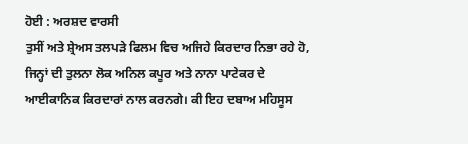ਹੋਈ : ਅਰਸ਼ਦ ਵਾਰਸੀ
ਤੁਸੀਂ ਅਤੇ ਸ਼੍ਰੇਅਸ ਤਲਪੜੇ ਫਿਲਮ ਵਿਚ ਅਜਿਹੇ ਕਿਰਦਾਰ ਨਿਭਾ ਰਹੇ ਹੋ, ਜਿਨ੍ਹਾਂ ਦੀ ਤੁਲਨਾ ਲੋਕ ਅਨਿਲ ਕਪੂਰ ਅਤੇ ਨਾਨਾ ਪਾਟੇਕਰ ਦੇ ਆਈਕਾਨਿਕ ਕਿਰਦਾਰਾਂ ਨਾਲ ਕਰਨਗੇ। ਕੀ ਇਹ ਦਬਾਅ ਮਹਿਸੂਸ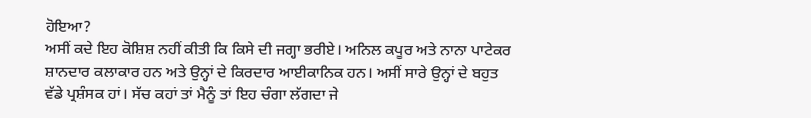ਹੋਇਆ?
ਅਸੀਂ ਕਦੇ ਇਹ ਕੋਸ਼ਿਸ਼ ਨਹੀਂ ਕੀਤੀ ਕਿ ਕਿਸੇ ਦੀ ਜਗ੍ਹਾ ਭਰੀਏ। ਅਨਿਲ ਕਪੂਰ ਅਤੇ ਨਾਨਾ ਪਾਟੇਕਰ ਸ਼ਾਨਦਾਰ ਕਲਾਕਾਰ ਹਨ ਅਤੇ ਉਨ੍ਹਾਂ ਦੇ ਕਿਰਦਾਰ ਆਈਕਾਨਿਕ ਹਨ। ਅਸੀਂ ਸਾਰੇ ਉਨ੍ਹਾਂ ਦੇ ਬਹੁਤ ਵੱਡੇ ਪ੍ਰਸ਼ੰਸਕ ਹਾਂ। ਸੱਚ ਕਹਾਂ ਤਾਂ ਮੈਨੂੰ ਤਾਂ ਇਹ ਚੰਗਾ ਲੱਗਦਾ ਜੇ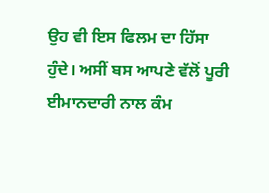ਉਹ ਵੀ ਇਸ ਫਿਲਮ ਦਾ ਹਿੱਸਾ ਹੁੰਦੇ। ਅਸੀਂ ਬਸ ਆਪਣੇ ਵੱਲੋਂ ਪੂਰੀ ਈਮਾਨਦਾਰੀ ਨਾਲ ਕੰਮ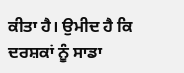ਕੀਤਾ ਹੈ। ਉਮੀਦ ਹੈ ਕਿ ਦਰਸ਼ਕਾਂ ਨੂੰ ਸਾਡਾ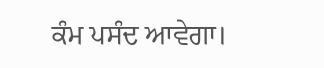ਕੰਮ ਪਸੰਦ ਆਵੇਗਾ।